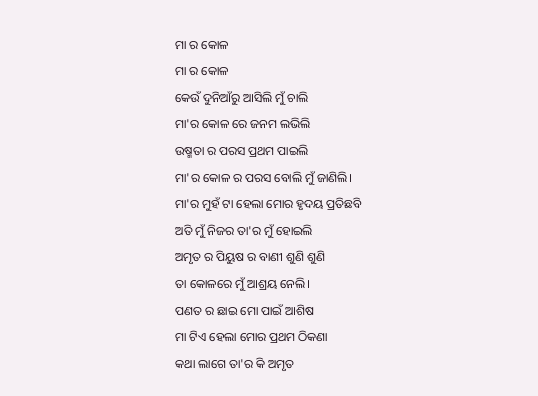ମା ର କୋଳ
ମା ର କୋଳ
କେଉଁ ଦୁନିଆଁରୁ ଆସିଲି ମୁଁ ଚାଲି
ମା'ର କୋଳ ରେ ଜନମ ଲଭିଲି
ଉଷ୍ମତା ର ପରସ ପ୍ରଥମ ପାଇଲି
ମା'ର କୋଳ ର ପରସ ବୋଲି ମୁଁ ଜାଣିଲି।
ମା'ର ମୁହଁ ଟା ହେଲା ମୋର ହୃଦୟ ପ୍ରତିଛବି
ଅତି ମୁଁ ନିଜର ତା'ର ମୁଁ ହୋଇଲି
ଅମୃତ ର ପିୟୁଷ ର ବାଣୀ ଶୁଣି ଶୁଣି
ତା କୋଳରେ ମୁଁ ଆଶ୍ରୟ ନେଲି।
ପଣତ ର ଛାଇ ମୋ ପାଇଁ ଆଶିଷ
ମା ଟିଏ ହେଲା ମୋର ପ୍ରଥମ ଠିକଣା
କଥା ଲାଗେ ତା'ର କି ଅମୃତ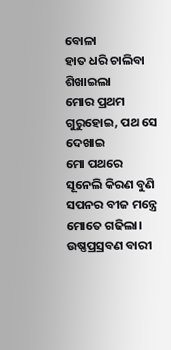ବୋଳା
ହାତ ଧରି ଚାଲିବା ଶିଖାଇଲା
ମୋର ପ୍ରଥମ ଗୁରୁହୋଇ, ପଥ ସେ ଦେଖାଇ
ମୋ ପଥରେ ସୂନେଲି କିରଣ ବୁଣି
ସପନର ବୀଜ ମନ୍ତ୍ରେ ମୋତେ ଗଢିଲା।
ଉଷ୍ଣପ୍ରସ୍ରବଣ ବାରୀ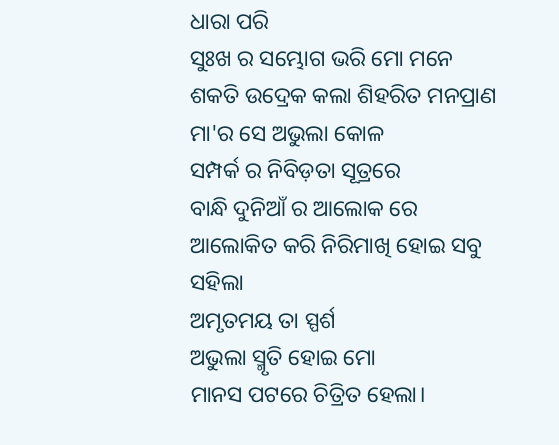ଧାରା ପରି
ସୁଃଖ ର ସମ୍ଭୋଗ ଭରି ମୋ ମନେ
ଶକତି ଉଦ୍ରେକ କଲା ଶିହରିତ ମନପ୍ରାଣ
ମା'ର ସେ ଅଭୁଲା କୋଳ
ସମ୍ପର୍କ ର ନିବିଡ଼ତା ସୂତ୍ରରେ
ବାନ୍ଧି ଦୁନିଆଁ ର ଆଲୋକ ରେ
ଆଲୋକିତ କରି ନିରିମାଖି ହୋଇ ସବୁ ସହିଲା
ଅମୃତମୟ ତା ସ୍ପର୍ଶ
ଅଭୁଲା ସ୍ମୃତି ହୋଇ ମୋ
ମାନସ ପଟରେ ଚିତ୍ରିତ ହେଲା।